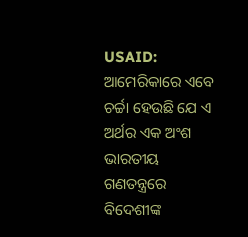USAID: ଆମେରିକାରେ ଏବେ ଚର୍ଚ୍ଚା ହେଉଛି ଯେ ଏ ଅର୍ଥର ଏକ ଅଂଶ ଭାରତୀୟ ଗଣତନ୍ତ୍ରରେ ବିଦେଶୀଙ୍କ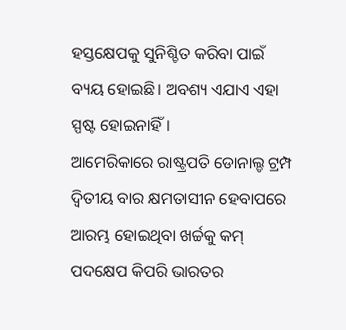ହସ୍ତକ୍ଷେପକୁ ସୁନିଶ୍ଚିତ କରିବା ପାଇଁ ବ୍ୟୟ ହୋଇଛି। ଅବଶ୍ୟ ଏଯାଏ ଏହା ସ୍ପଷ୍ଟ ହୋଇନାହିଁ।
ଆମେରିକାରେ ରାଷ୍ଟ୍ରପତି ଡୋନାଲ୍ଡ ଟ୍ରମ୍ପ ଦ୍ଵିତୀୟ ବାର କ୍ଷମତାସୀନ ହେବାପରେ ଆରମ୍ଭ ହୋଇଥିବା ଖର୍ଚ୍ଚକୁ କମ୍ ପଦକ୍ଷେପ କିପରି ଭାରତର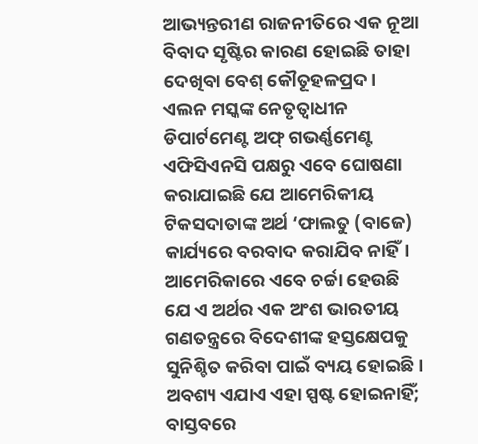ଆଭ୍ୟନ୍ତରୀଣ ରାଜନୀତିରେ ଏକ ନୂଆ ବିବାଦ ସୃଷ୍ଟିର କାରଣ ହୋଇଛି ତାହା ଦେଖିବା ବେଶ୍ କୌତୂହଳପ୍ରଦ।
ଏଲନ ମସ୍କଙ୍କ ନେତୃତ୍ୱାଧୀନ ଡିପାର୍ଟମେଣ୍ଟ ଅଫ୍ ଗଭର୍ଣ୍ଣମେଣ୍ଟ ଏଫିସିଏନସି ପକ୍ଷରୁ ଏବେ ଘୋଷଣା କରାଯାଇଛି ଯେ ଆମେରିକୀୟ ଟିକସଦାତାଙ୍କ ଅର୍ଥ ‘ଫାଲତୁ (ବାଜେ) କାର୍ଯ୍ୟରେ ବରବାଦ କରାଯିବ ନାହିଁ।
ଆମେରିକାରେ ଏବେ ଚର୍ଚ୍ଚା ହେଉଛି ଯେ ଏ ଅର୍ଥର ଏକ ଅଂଶ ଭାରତୀୟ ଗଣତନ୍ତ୍ରରେ ବିଦେଶୀଙ୍କ ହସ୍ତକ୍ଷେପକୁ ସୁନିଶ୍ଚିତ କରିବା ପାଇଁ ବ୍ୟୟ ହୋଇଛି। ଅବଶ୍ୟ ଏଯାଏ ଏହା ସ୍ପଷ୍ଟ ହୋଇନାହିଁ; ବାସ୍ତବରେ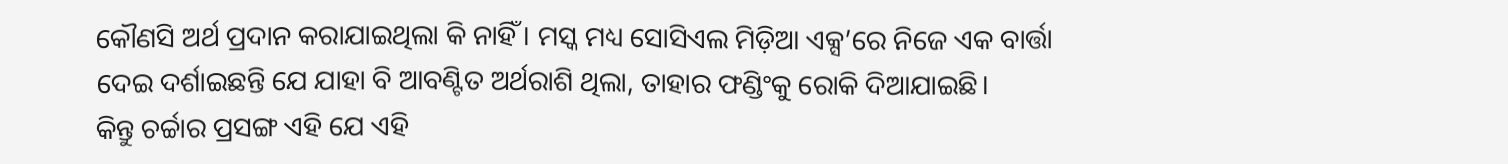କୌଣସି ଅର୍ଥ ପ୍ରଦାନ କରାଯାଇଥିଲା କି ନାହିଁ । ମସ୍କ ମଧ୍ୟ ସୋସିଏଲ ମିଡ଼ିଆ ଏକ୍ସ’ରେ ନିଜେ ଏକ ବାର୍ତ୍ତା ଦେଇ ଦର୍ଶାଇଛନ୍ତି ଯେ ଯାହା ବି ଆବଣ୍ଟିତ ଅର୍ଥରାଶି ଥିଲା, ତାହାର ଫଣ୍ଡିଂକୁ ରୋକି ଦିଆଯାଇଛି।
କିନ୍ତୁ ଚର୍ଚ୍ଚାର ପ୍ରସଙ୍ଗ ଏହି ଯେ ଏହି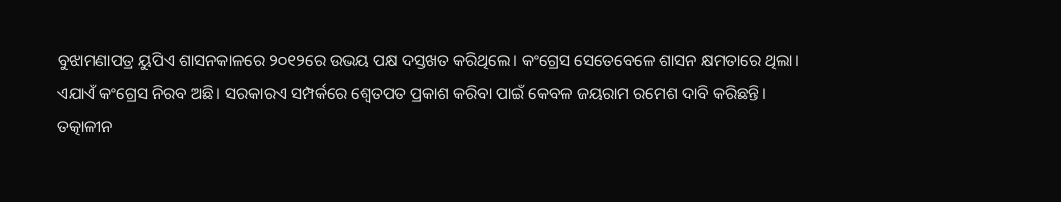ବୁଝାମଣାପତ୍ର ୟୁପିଏ ଶାସନକାଳରେ ୨୦୧୨ରେ ଉଭୟ ପକ୍ଷ ଦସ୍ତଖତ କରିଥିଲେ। କଂଗ୍ରେସ ସେତେବେଳେ ଶାସନ କ୍ଷମତାରେ ଥିଲା। ଏଯାଏଁ କଂଗ୍ରେସ ନିରବ ଅଛି। ସରକାରଏ ସମ୍ପର୍କରେ ଶ୍ୱେତପତ ପ୍ରକାଶ କରିବା ପାଇଁ କେବଳ ଜୟରାମ ରମେଶ ଦାବି କରିଛନ୍ତି।
ତତ୍କାଳୀନ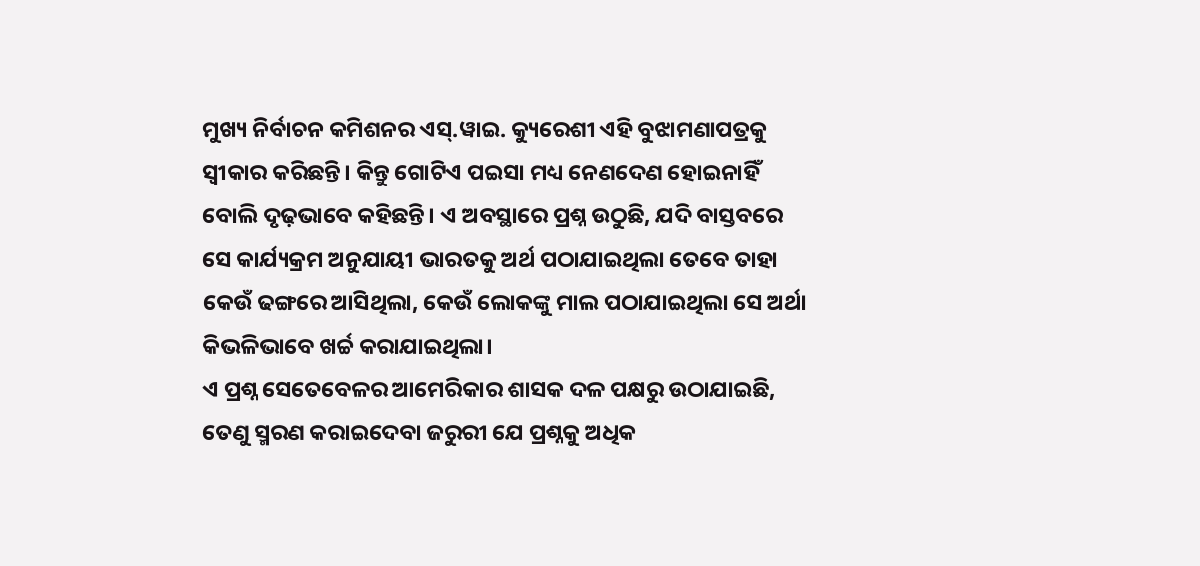ମୁଖ୍ୟ ନିର୍ବାଚନ କମିଶନର ଏସ୍.ୱାଇ. କ୍ୟୁରେଶୀ ଏହି ବୁଝାମଣାପତ୍ରକୁ ସ୍ଵୀକାର କରିଛନ୍ତି। କିନ୍ତୁ ଗୋଟିଏ ପଇସା ମଧ୍ୟ ନେଣଦେଣ ହୋଇନାହିଁ ବୋଲି ଦୃଢ଼ଭାବେ କହିଛନ୍ତି। ଏ ଅବସ୍ଥାରେ ପ୍ରଶ୍ନ ଉଠୁଛି, ଯଦି ବାସ୍ତବରେ ସେ କାର୍ଯ୍ୟକ୍ରମ ଅନୁଯାୟୀ ଭାରତକୁ ଅର୍ଥ ପଠାଯାଇଥିଲା ତେବେ ତାହା କେଉଁ ଢଙ୍ଗରେ ଆସିଥିଲା, କେଉଁ ଲୋକଙ୍କୁ ମାଲ ପଠାଯାଇଥିଲା ସେ ଅର୍ଥା କିଭଳିଭାବେ ଖର୍ଚ୍ଚ କରାଯାଇଥିଲା।
ଏ ପ୍ରଶ୍ନ ସେତେବେଳର ଆମେରିକାର ଶାସକ ଦଳ ପକ୍ଷରୁ ଉଠାଯାଇଛି, ତେଣୁ ସ୍ମରଣ କରାଇଦେବା ଜରୁରୀ ଯେ ପ୍ରଶ୍ନକୁ ଅଧିକ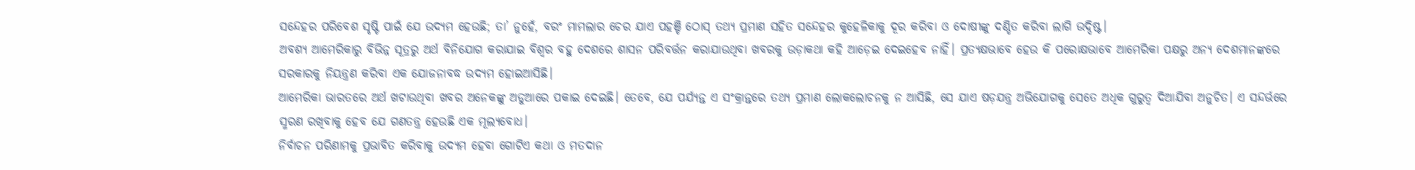ସନ୍ଦେହର ପରିବେଶ ସୃଷ୍ଟି ପାଇଁ ଯେ ଉଦ୍ୟମ ହେଉଛି; ତା’ ନୁହେଁ, ବରଂ ମାମଲାର ଚେର ଯାଏ ପହଞ୍ଚି ଠୋସ୍ ତଥ୍ୟ ପ୍ରମାଣ ସହିତ ସନ୍ଦେହର କୁହେଳିକାକୁ ଦୂର କରିବା ଓ ଦୋଷୀଙ୍କୁ ଦଣ୍ଡିତ କରିବା ଲାଗି ଉଦ୍ଦିଷ୍ଟ।
ଅବଶ୍ୟ ଆମେରିକାରୁ ବିଭିନ୍ନ ସୂତ୍ରରୁ ଅର୍ଥ ବିନିଯୋଗ କରାଯାଇ ବିଶ୍ଵର ବହୁ ଦେଶରେ ଶାସନ ପରିବର୍ତ୍ତନ କରାଯାଉଥିବା ଖବରକୁ ଉଡ଼ାକଥା କହି ଆଡ଼େଇ ଦେଇହେବ ନାହିଁ। ପ୍ରତ୍ୟକ୍ଷଭାବେ ହେଉ କି ପରୋକ୍ଷଭାବେ ଆମେରିକା ପକ୍ଷରୁ ଅନ୍ୟ ଦେଶମାନଙ୍କରେ ସରକାରକୁ ନିୟନ୍ତ୍ରଣ କରିବା ଏକ ଯୋଜନାବଦ୍ଧ ଉଦ୍ୟମ ହୋଇଆସିଛି।
ଆମେରିକା ଭାରତରେ ଅର୍ଥ ଖଟାଉଥିବା ଖବର ଅନେକଙ୍କୁ ଅଡୁଆରେ ପକାଇ ଦେଇଛି। ତେବେ, ଯେ ପର୍ଯ୍ୟନ୍ତ ଏ ସଂକ୍ରାନ୍ତରେ ତଥ୍ୟ ପ୍ରମାଣ ଲୋକଲୋଚନକୁ ନ ଆସିଛି, ସେ ଯାଏ ଷଡ଼ଯନ୍ତ୍ର ଅଭିଯୋଗକୁ ସେତେ ଅଧିକ ଗୁରୁତ୍ଵ ଦିଆଯିବା ଅନୁଚିତ। ଏ ସନ୍ଦର୍ଭରେ ସ୍ମରଣ ରଖିବାକୁ ହେବ ଯେ ଗଣତନ୍ତ୍ର ହେଉଛି ଏକ ମୂଲ୍ୟବୋଧ।
ନିର୍ବାଚନ ପରିଣାମକୁ ପ୍ରଭାବିତ କରିବାକୁ ଉଦ୍ୟମ ହେବା ଗୋଟିଏ କଥା ଓ ମତଦାନ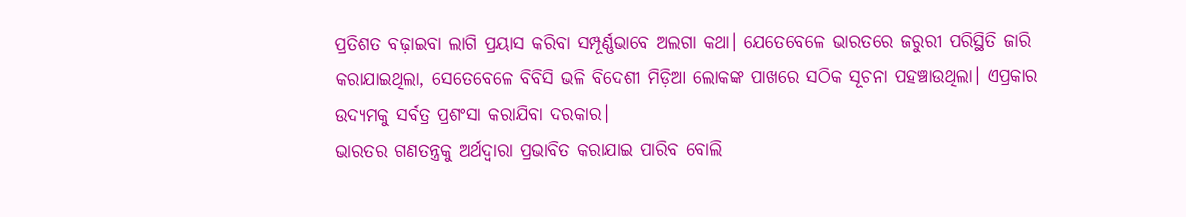ପ୍ରତିଶତ ବଢ଼ାଇବା ଲାଗି ପ୍ରୟାସ କରିବା ସମ୍ପୂର୍ଣ୍ଣଭାବେ ଅଲଗା କଥା। ଯେତେବେଳେ ଭାରତରେ ଜରୁରୀ ପରିସ୍ଥିତି ଜାରି କରାଯାଇଥିଲା, ସେତେବେଳେ ବିବିସି ଭଳି ବିଦେଶୀ ମିଡ଼ିଆ ଲୋକଙ୍କ ପାଖରେ ସଠିକ ସୂଚନା ପହଞ୍ଚାଉଥିଲା। ଏପ୍ରକାର ଉଦ୍ୟମକୁ ସର୍ବତ୍ର ପ୍ରଶଂସା କରାଯିବା ଦରକାର।
ଭାରତର ଗଣତନ୍ତ୍ରକୁ ଅର୍ଥଦ୍ୱାରା ପ୍ରଭାବିତ କରାଯାଇ ପାରିବ ବୋଲି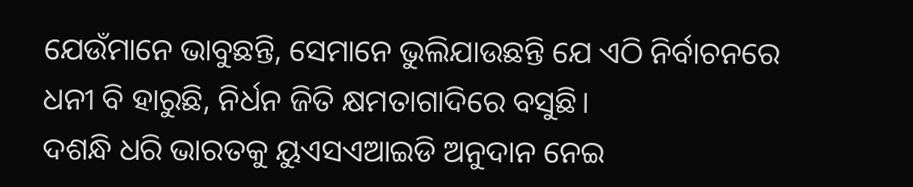ଯେଉଁମାନେ ଭାବୁଛନ୍ତି, ସେମାନେ ଭୁଲିଯାଉଛନ୍ତି ଯେ ଏଠି ନିର୍ବାଚନରେ ଧନୀ ବି ହାରୁଛି, ନିର୍ଧନ ଜିତି କ୍ଷମତାଗାଦିରେ ବସୁଛି।
ଦଶନ୍ଧି ଧରି ଭାରତକୁ ୟୁଏସଏଆଇଡି ଅନୁଦାନ ନେଇ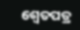ଶ୍ୱେତପତ୍ର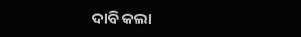ଦାବି କଲା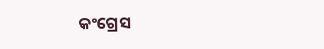କଂଗ୍ରେସ